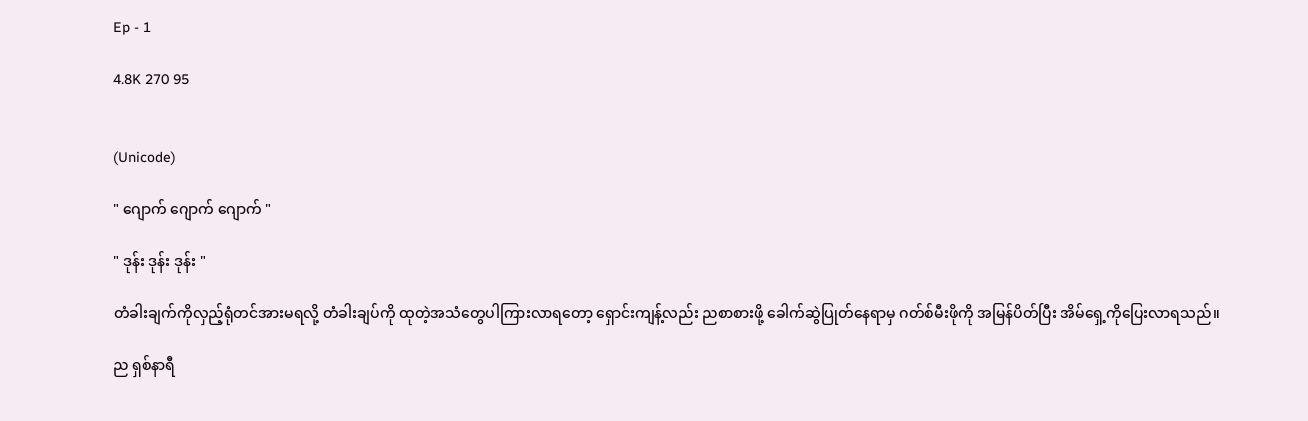Ep - 1

4.8K 270 95


(Unicode)

" ဂျောက် ဂျောက် ဂျောက် "

" ဒုန်း ဒုန်း ဒုန်း "

တံခါးချက်ကိုလှည့်ရုံတင်အားမရလို့ တံခါးချပ်ကို ထုတဲ့အသံတွေပါကြားလာရတော့ ရှောင်းကျန့်လည်း ညစာစားဖို့ ခေါက်ဆွဲပြုတ်နေရာမှ ဂတ်စ်မီးဖိုကို အမြန်ပိတ်ပြီး အိမ်ရှေ့ကိုပြေးလာရသည်။

ည ရှစ်နာရီ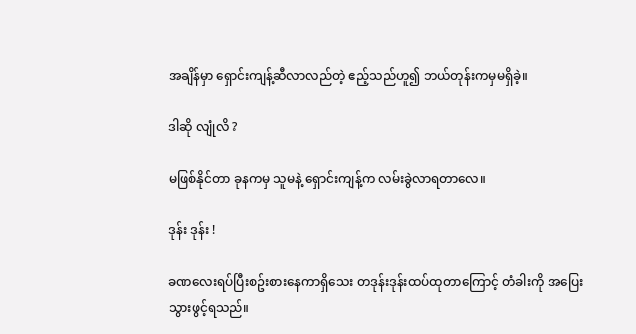အချိန်မှာ ရှောင်းကျန့်ဆီလာလည်တဲ့ ဧည့်သည်ဟူ၍ ဘယ်တုန်းကမှမရှိခဲ့။

ဒါဆို လျုံလိ ?

မဖြစ်နိုင်တာ ခုနကမှ သူမနဲ့ ရှောင်းကျန့်က လမ်းခွဲလာရတာလေ။

ဒုန်း ဒုန်း !

ခဏလေးရပ်ပြီးစဥ်းစားနေကာရှိသေး တဒုန်းဒုန်းထပ်ထုတာကြောင့် တံခါးကို အပြေးသွားဖွင့်ရသည်။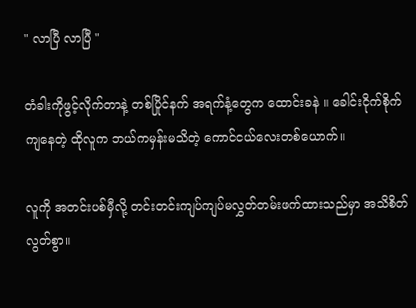" လာပြီ လာပြီ "

တံခါးကိုဖွင့်လိုက်တာနဲ့ တစ်ပြိုင်နက် အရက်နံ့တွေက ထောင်းခနဲ ။ ခေါင်းငိုက်စိုက်ကျနေတဲ့ ထိုလူက ဘယ်ကမှန်းမသိတဲ့ ကောင်ငယ်လေးတစ်ယောက်။

လူကို အတင်းပစ်မှီလို့ တင်းတင်းကျပ်ကျပ်မလွှတ်တမ်းဖက်ထားသည်မှာ အသိစိတ်လွတ်စွာ။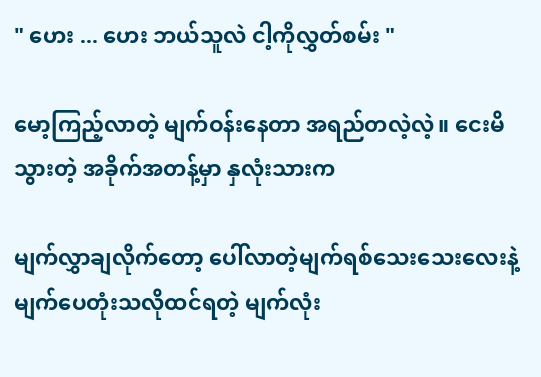" ဟေး ... ဟေး ဘယ်သူလဲ ငါ့ကိုလွှတ်စမ်း "

မော့ကြည့်လာတဲ့ မျက်ဝန်းနေတာ အရည်တလဲ့လဲ့။ ငေးမိသွားတဲ့ အခိုက်အတန့်မှာ နှလုံးသားက

မျက်လွှာချလိုက်တော့ ပေါ်လာတဲ့မျက်ရစ်သေးသေးလေးနဲ့ မျက်ပေတုံးသလိုထင်ရတဲ့ မျက်လုံး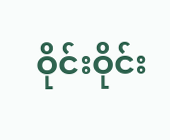ဝိုင်းဝိုင်း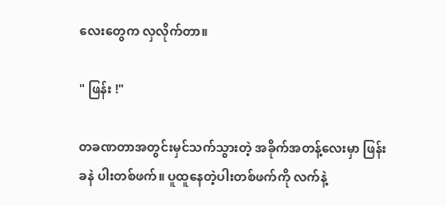လေးတွေက လှလိုက်တာ။

" ဖြန်း !"

တခဏတာအတွင်းမှင်သက်သွားတဲ့ အခိုက်အတန့်လေးမှာ ဖြန်းခနဲ ပါးတစ်ဖက်။ ပူထူနေတဲ့ပါးတစ်ဖက်ကို လက်နဲ့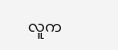လူက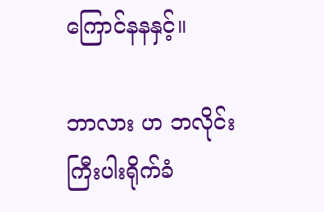ကြောင်နနနှင့်။

ဘာလား ဟ ဘလိုင်းကြီးပါးရိုက်ခံ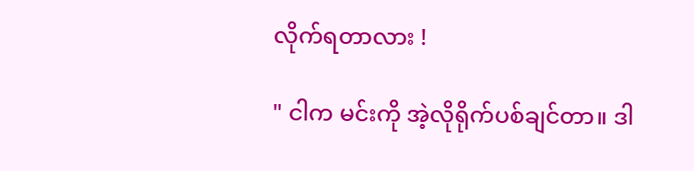လိုက်ရတာလား !

" ငါက မင်းကို အဲ့လိုရိုက်ပစ်ချင်တာ။ ဒါ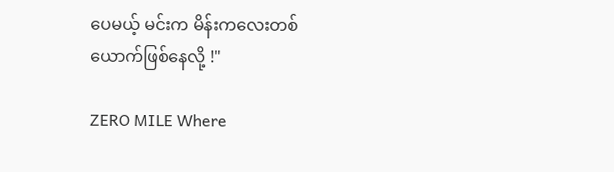ပေမယ့် မင်းက မိန်းကလေးတစ်ယောက်ဖြစ်နေလို့ !"

ZERO MILE Where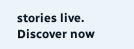stories live. Discover now